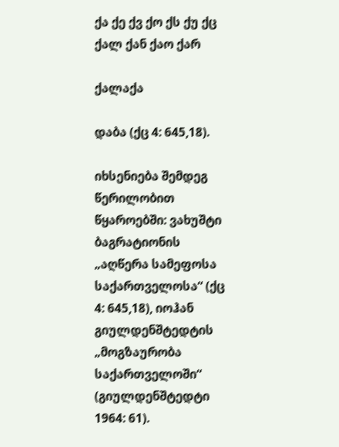ქა ქე ქვ ქო ქს ქუ ქც
ქალ ქან ქაო ქარ

ქალაქა

დაბა (ქც 4: 645,18).

იხსენიება შემდეგ წერილობით წყაროებში: ვახუშტი ბაგრატიონის „აღწერა სამეფოსა საქართველოსა“ (ქც 4: 645,18), იოჰან გიულდენშტედტის „მოგზაურობა საქართველოში“ (გიულდენშტედტი 1964: 61).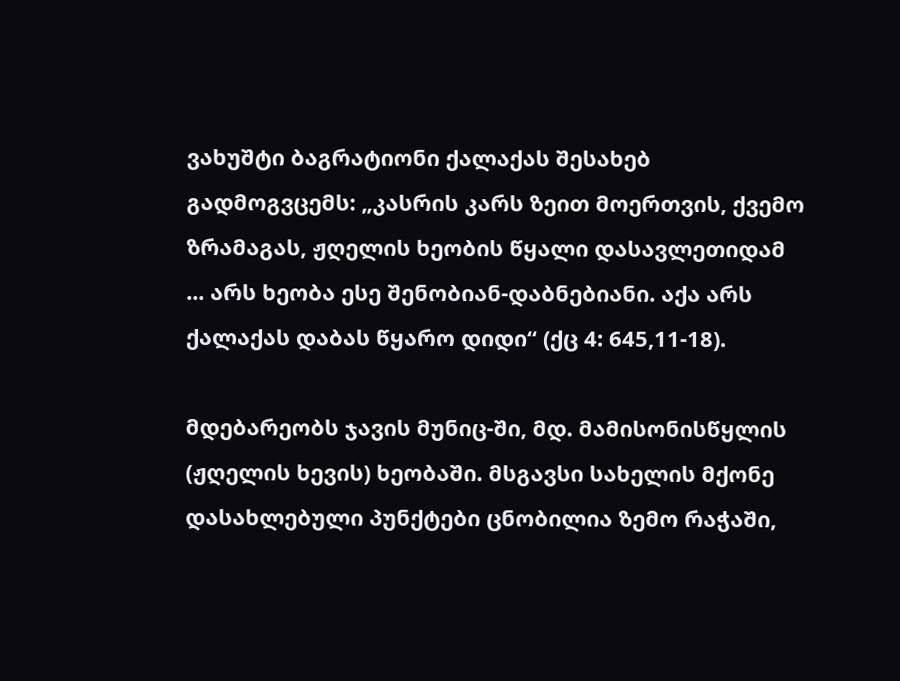ვახუშტი ბაგრატიონი ქალაქას შესახებ გადმოგვცემს: „კასრის კარს ზეით მოერთვის, ქვემო ზრამაგას, ჟღელის ხეობის წყალი დასავლეთიდამ ... არს ხეობა ესე შენობიან-დაბნებიანი. აქა არს ქალაქას დაბას წყარო დიდი“ (ქც 4: 645,11-18).

მდებარეობს ჯავის მუნიც-ში, მდ. მამისონისწყლის (ჟღელის ხევის) ხეობაში. მსგავსი სახელის მქონე დასახლებული პუნქტები ცნობილია ზემო რაჭაში,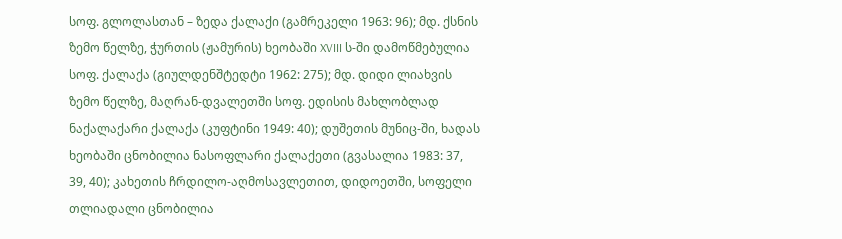სოფ. გლოლასთან – ზედა ქალაქი (გამრეკელი 1963: 96); მდ. ქსნის ზემო წელზე, ჭურთის (ჟამურის) ხეობაში XVIII ს-ში დამოწმებულია სოფ. ქალაქა (გიულდენშტედტი 1962: 275); მდ. დიდი ლიახვის ზემო წელზე, მაღრან-დვალეთში სოფ. ედისის მახლობლად ნაქალაქარი ქალაქა (კუფტინი 1949: 40); დუშეთის მუნიც-ში, ხადას ხეობაში ცნობილია ნასოფლარი ქალაქეთი (გვასალია 1983: 37, 39, 40); კახეთის ჩრდილო-აღმოსავლეთით, დიდოეთში, სოფელი თლიადალი ცნობილია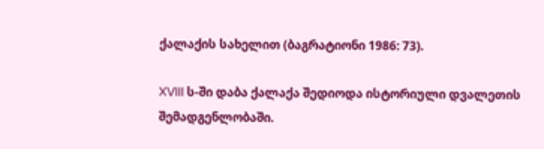ქალაქის სახელით (ბაგრატიონი 1986: 73).

XVIII ს-ში დაბა ქალაქა შედიოდა ისტორიული დვალეთის შემადგენლობაში.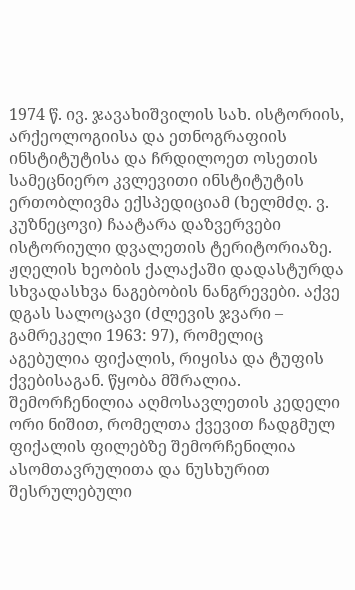1974 წ. ივ. ჯავახიშვილის სახ. ისტორიის, არქეოლოგიისა და ეთნოგრაფიის ინსტიტუტისა და ჩრდილოეთ ოსეთის სამეცნიერო კვლევითი ინსტიტუტის ერთობლივმა ექსპედიციამ (ხელმძღ. ვ. კუზნეცოვი) ჩაატარა დაზვერვები ისტორიული დვალეთის ტერიტორიაზე. ჟღელის ხეობის ქალაქაში დადასტურდა სხვადასხვა ნაგებობის ნანგრევები. აქვე დგას სალოცავი (ძლევის ჯვარი – გამრეკელი 1963: 97), რომელიც აგებულია ფიქალის, რიყისა და ტუფის ქვებისაგან. წყობა მშრალია. შემორჩენილია აღმოსავლეთის კედელი ორი ნიშით, რომელთა ქვევით ჩადგმულ ფიქალის ფილებზე შემორჩენილია ასომთავრულითა და ნუსხურით შესრულებული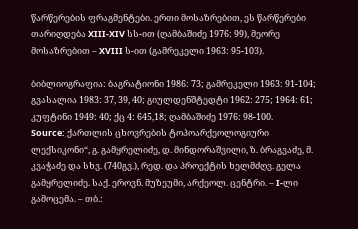წარწერების ფრაგმენტები. ერთი მოსაზრებით, ეს წარწერები თარიღდება XIII-XIV სს-ით (ღამბაშიძე 1976: 99), მეორე მოსაზრებით – XVIII ს-ით (გამრეკელი 1963: 95-103).

ბიბლიოგრაფია: ბაგრატიონი 1986: 73; გამრეკელი 1963: 91-104; გვასალია 1983: 37, 39, 40; გიულდენშტედტი 1962: 275; 1964: 61; კუფტინი 1949: 40; ქც 4: 645,18; ღამბაშიძე 1976: 98-100.
Source: ქართლის ცხოვრების ტოპოარქეოლოგიური ლექსიკონი“, გ. გამყრელიძე, დ. მინდორაშვილი, ზ. ბრაგვაძე, მ. კვაჭაძე და სხვ. (740გვ.), რედ. და პროექტის ხელმძღვ. გელა გამყრელიძე. საქ. ეროვნ. მუზეუმი, არქეოლ. ცენტრი. – I-ლი გამოცემა. – თბ.: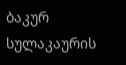ბაკურ სულაკაურის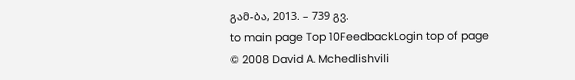გამ-ბა, 2013. – 739 გვ.
to main page Top 10FeedbackLogin top of page
© 2008 David A. Mchedlishvili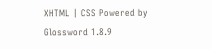XHTML | CSS Powered by Glossword 1.8.9